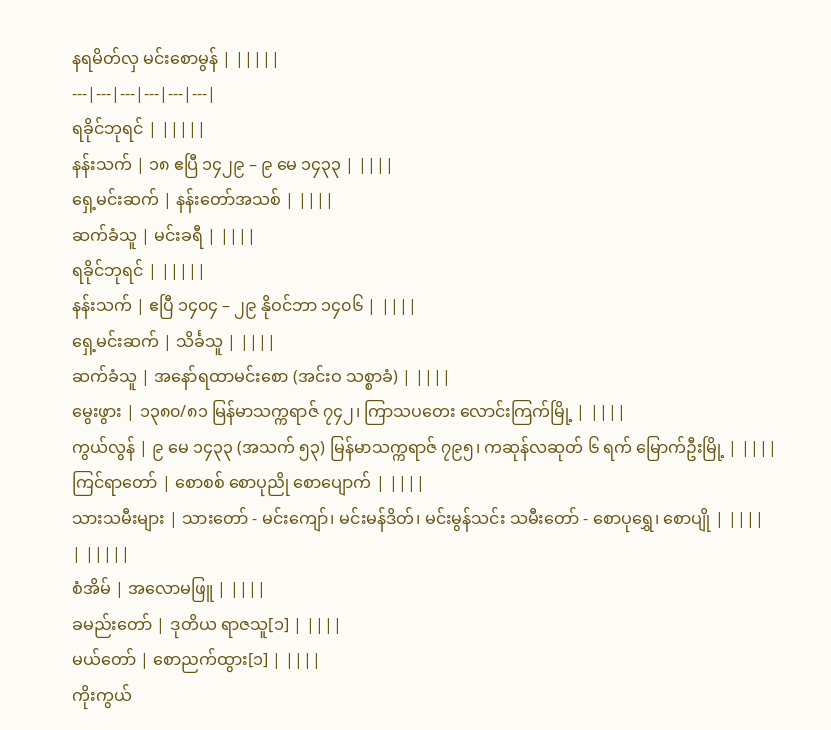နရမိတ်လှ မင်းစောမွန် | |||||
---|---|---|---|---|---|
ရခိုင်ဘုရင် | |||||
နန်းသက် | ၁၈ ဧပြီ ၁၄၂၉ – ၉ မေ ၁၄၃၃ | ||||
ရှေ့မင်းဆက် | နန်းတော်အသစ် | ||||
ဆက်ခံသူ | မင်းခရီ | ||||
ရခိုင်ဘုရင် | |||||
နန်းသက် | ဧပြီ ၁၄၀၄ – ၂၉ နိုဝင်ဘာ ၁၄၀၆ | ||||
ရှေ့မင်းဆက် | သိင်္ခသူ | ||||
ဆက်ခံသူ | အနော်ရထာမင်းစော (အင်းဝ သစ္စာခံ) | ||||
မွေးဖွား | ၁၃၈၀/၈၁ မြန်မာသက္ကရာဇ် ၇၄၂၊ ကြာသပတေး လောင်းကြက်မြို့ | ||||
ကွယ်လွန် | ၉ မေ ၁၄၃၃ (အသက် ၅၃) မြန်မာသက္ကရာဇ် ၇၉၅၊ ကဆုန်လဆုတ် ၆ ရက် မြောက်ဦးမြို့ | ||||
ကြင်ရာတော် | စောစစ် စောပုညို စောပျောက် | ||||
သားသမီးများ | သားတော် - မင်းကျော်၊ မင်းမန်ဒိတ်၊ မင်းမွန်သင်း သမီးတော် - စောပုရွှေ၊ စောပျို | ||||
| |||||
စံအိမ် | အလောမဖြူ | ||||
ခမည်းတော် | ဒုတိယ ရာဇသူ[၁] | ||||
မယ်တော် | စောညက်ထွား[၁] | ||||
ကိုးကွယ်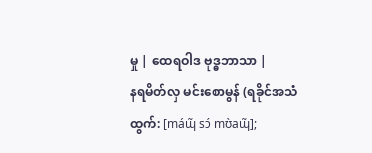မှု | ထေရဝါဒ ဗုဒ္ဓဘာသာ |
နရမိတ်လှ မင်းစောမွန် (ရခိုင်အသံထွက်: [máɰ̃ sɔ́ mʊ̀aɰ̃];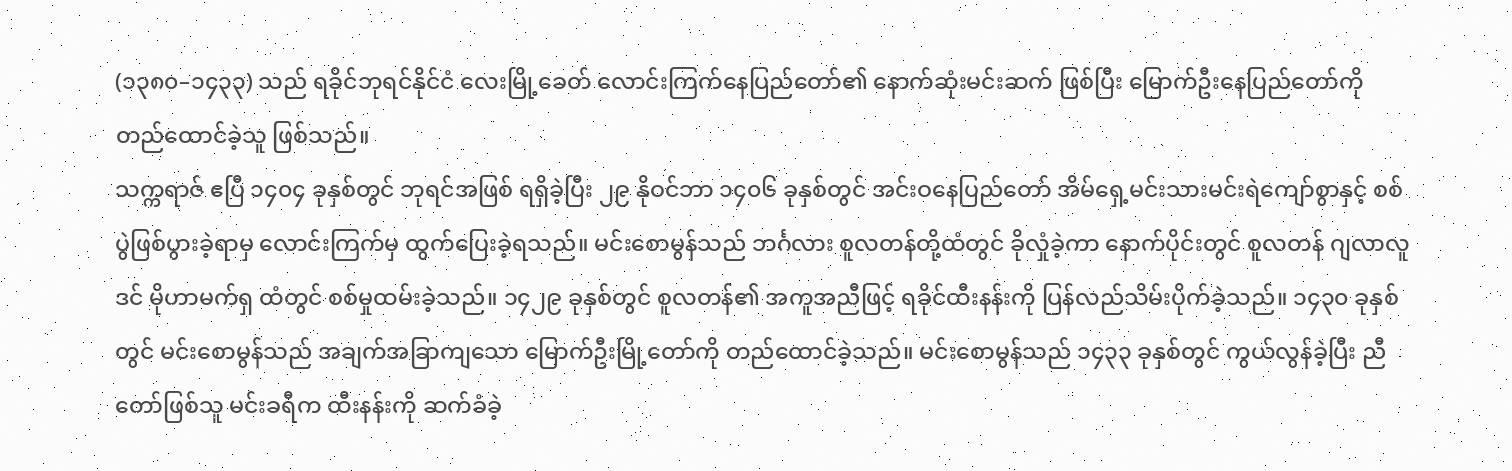(၁၃၈၀–၁၄၃၃) သည် ရခိုင်ဘုရင်နိုင်ငံ လေးမြို့ခေတ် လောင်းကြက်နေပြည်တော်၏ နောက်ဆုံးမင်းဆက် ဖြစ်ပြီး မြောက်ဦးနေပြည်တော်ကို တည်ထောင်ခဲ့သူ ဖြစ်သည်။
သက္ကရာဇ် ဧပြီ ၁၄၀၄ ခုနှစ်တွင် ဘုရင်အဖြစ် ရရှိခဲ့ပြီး ၂၉ နိုဝင်ဘာ ၁၄၀၆ ခုနှစ်တွင် အင်းဝနေပြည်တော် အိမ်ရှေ့မင်းသားမင်းရဲကျော်စွာနှင့် စစ်ပွဲဖြစ်ပွားခဲ့ရာမှ လောင်းကြက်မှ ထွက်ပြေးခဲ့ရသည်။ မင်းစောမွန်သည် ဘင်္ဂလား စူလတန်တို့ထံတွင် ခိုလှုံခဲ့ကာ နောက်ပိုင်းတွင် စူလတန် ဂျလာလူဒင် မိုဟာမက်ရှ ထံတွင် စစ်မှုထမ်းခဲ့သည်။ ၁၄၂၉ ခုနှစ်တွင် စူလတန်၏ အကူအညီဖြင့် ရခိုင်ထီးနန်းကို ပြန်လည်သိမ်းပိုက်ခဲ့သည်။ ၁၄၃၀ ခုနှစ်တွင် မင်းစောမွန်သည် အချက်အခြာကျသော မြောက်ဦးမြို့တော်ကို တည်ထောင်ခဲ့သည်။ မင်းစောမွန်သည် ၁၄၃၃ ခုနှစ်တွင် ကွယ်လွန်ခဲ့ပြီး ညီတော်ဖြစ်သူ မင်းခရီက ထီးနန်းကို ဆက်ခံခဲ့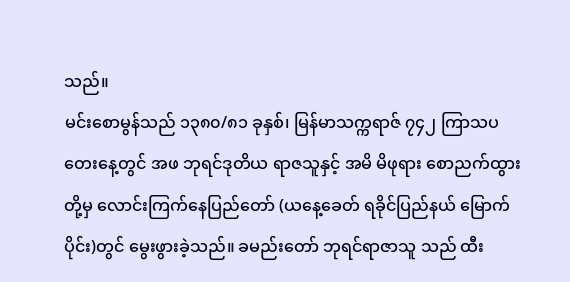သည်။
မင်းစောမွန်သည် ၁၃၈၀/၈၁ ခုနှစ်၊ မြန်မာသက္ကရာဇ် ၇၄၂ ကြာသပတေးနေ့တွင် အဖ ဘုရင်ဒုတိယ ရာဇသူနှင့် အမိ မိဖုရား စောညက်ထွားတို့မှ လောင်းကြက်နေပြည်တော် (ယနေ့ခေတ် ရခိုင်ပြည်နယ် မြောက်ပိုင်း)တွင် မွေးဖွားခဲ့သည်။ ခမည်းတော် ဘုရင်ရာဇာသူ သည် ထီး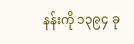နန်းကို ၁၃၉၄ ခု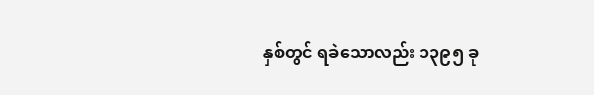နှစ်တွင် ရခဲသောလည်း ၁၃၉၅ ခု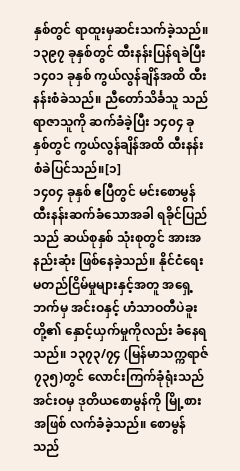နှစ်တွင် ရာထူးမှဆင်းသက်ခဲ့သည်။ ၁၃၉၇ ခုနှစ်တွင် ထီးနန်းပြန်ရခဲပြီး ၁၄၀၁ ခုနှစ် ကွယ်လွန်ချိန်အထိ ထီးနန်းစံခဲသည်။ ညီတော်သိင်္ခသူ သည် ရာဇာသူကို ဆက်ခံခဲ့ပြီး ၁၄၀၄ ခုနှစ်တွင် ကွယ်လွန်ချိန်အထိ ထီးနန်းစံခဲပြင်သည်။[၁]
၁၄၀၄ ခုနှစ် ဧပြီတွင် မင်းစောမွန် ထီးနန်းဆက်ခံသောအခါ ရခိုင်ပြည်သည် ဆယ်စုနှစ် သုံးစုတွင် အားအနည်းဆုံး ဖြစ်နေခဲ့သည်။ နိုင်ငံရေးမတည်ငြိမ်မှုများနှင့်အတူ အရှေ့ဘက်မှ အင်းဝနှင့် ဟံသာဝတီပဲခူးတို့၏ နှောင့်ယှက်မှုကိုလည်း ခံနေရသည်။ ၁၃၇၃/၇၄ (မြန်မာသက္ကရာဇ် ၇၃၅)တွင် လောင်းကြက်ခုံရုံးသည် အင်းဝမှ ဒုတိယစောမွန်ကို မြို့စားအဖြစ် လက်ခံခဲ့သည်။ စောမွန်သည်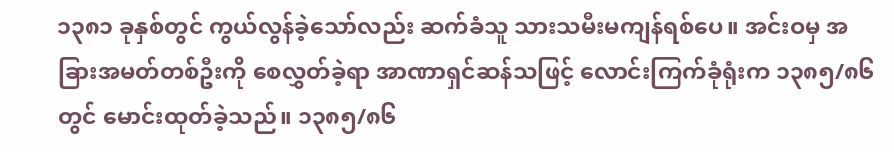၁၃၈၁ ခုနှစ်တွင် ကွယ်လွန်ခဲ့သော်လည်း ဆက်ခံသူ သားသမီးမကျန်ရစ်ပေ။ အင်းဝမှ အခြားအမတ်တစ်ဦးကို စေလွှတ်ခဲ့ရာ အာဏာရှင်ဆန်သဖြင့် လောင်းကြက်ခုံရုံးက ၁၃၈၅/၈၆ တွင် မောင်းထုတ်ခဲ့သည်။ ၁၃၈၅/၈၆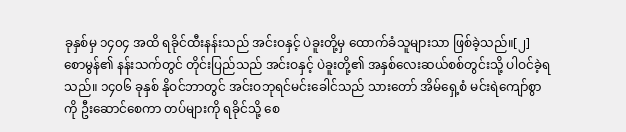ခုနှစ်မှ ၁၄၀၄ အထိ ရခိုင်ထီးနန်းသည် အင်းဝနှင့် ပဲခူးတို့မှ ထောက်ခံသူများသာ ဖြစ်ခဲ့သည်။[၂]
စောမွန်၏ နန်းသက်တွင် တိုင်းပြည်သည် အင်းဝနှင့် ပဲခူးတို့၏ အနှစ်လေးဆယ်စစ်တွင်းသို့ ပါဝင်ခဲ့ရသည်။ ၁၄၀၆ ခုနှစ် နိုဝင်ဘာတွင် အင်းဝဘုရင်မင်းခေါင်သည် သားတော် အိမ်ရှေ့စံ မင်းရဲကျော်စွာကို ဦးဆောင်စေကာ တပ်များကို ရခိုင်သို့ စေ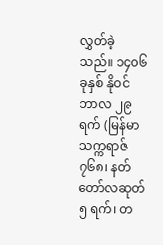လွှတ်ခဲ့သည်။ ၁၄၀၆ ခုနှစ် နိုဝင်ဘာလ ၂၉ ရက် (မြန်မာသက္ကရာဇ် ၇၆၈၊ နတ်တော်လဆုတ် ၅ ရက်၊ တ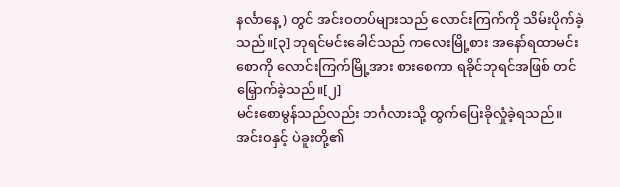နင်္လာနေ့) တွင် အင်းဝတပ်များသည် လောင်းကြက်ကို သိမ်းပိုက်ခဲ့သည်။[၃] ဘုရင်မင်းခေါင်သည် ကလေးမြို့စား အနော်ရထာမင်းစောကို လောင်းကြက်မြို့အား စားစေကာ ရခိုင်ဘုရင်အဖြစ် တင်မြှောက်ခဲ့သည်။[၂]
မင်းစောမွန်သည်လည်း ဘင်္ဂလားသို့ ထွက်ပြေးခိုလှုံခဲ့ရသည်။
အင်းဝနှင့် ပဲခူးတို့၏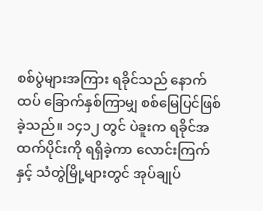စစ်ပွဲများအကြား ရခိုင်သည် နောက်ထပ် ခြောက်နှစ်ကြာမျှ စစ်မြေပြင်ဖြစ်ခဲ့သည်။ ၁၄၁၂ တွင် ပဲခူးက ရခိုင်အထက်ပိုင်းကို ရရှိခဲ့ကာ လောင်းကြက်နှင့် သံတွဲမြို့များတွင် အုပ်ချုပ်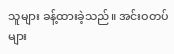သူများ ခန့်ထားခဲ့သည်။ အင်းဝတပ်များ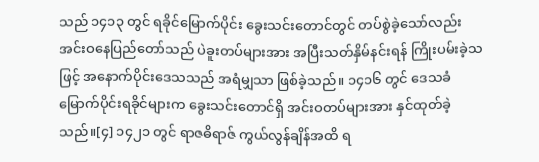သည် ၁၄၁၃ တွင် ရခိုင်မြောက်ပိုင်း ခွေးသင်းတောင်တွင် တပ်စွဲခဲ့သော်လည်း အင်းဝနေပြည်တော်သည် ပဲခူးတပ်များအား အပြီးသတ်နှိမ်နင်းရန် ကြိုးပမ်းခဲ့သဖြင့် အနောက်ပိုင်းဒေသသည် အရံမျှသာ ဖြစ်ခဲ့သည်။ ၁၄၁၆ တွင် ဒေသခံ မြောက်ပိုင်းရခိုင်များက ခွေးသင်းတောင်ရှိ အင်းဝတပ်များအား နှင်ထုတ်ခဲ့သည်။[၄] ၁၄၂၁ တွင် ရာဇဓိရာဇ် ကွယ်လွန်ချိန်အထိ ရ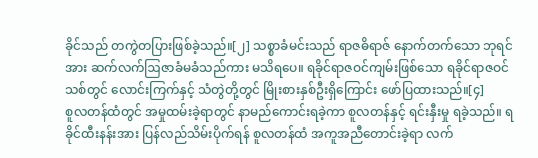ခိုင်သည် တကွဲတပြားဖြစ်ခဲ့သည်။[၂] သစ္စာခံမင်းသည် ရာဇဓိရာဇ် နောက်တက်သော ဘုရင်အား ဆက်လက်ဩဇာခံမခံသည်ကား မသိရပေ။ ရခိုင်ရာဇဝင်ကျမ်းဖြစ်သော ရခိုင်ရာဇဝင်သစ်တွင် လောင်းကြက်နှင့် သံတွဲတို့တွင် မြိုးစားနှစ်ဦးရှိကြောင်း ဖော်ပြထားသည်။[၄]
စူလတန်ထံတွင် အမှုထမ်းခဲ့ရာတွင် နာမည်ကောင်းရခဲ့ကာ စူလတန်နှင့် ရင်းနှီးမှု ရခဲ့သည်။ ရခိုင်ထီးနန်းအား ပြန်လည်သိမ်းပိုက်ရန် စူလတန်ထံ အကူအညီတောင်းခဲ့ရာ လက်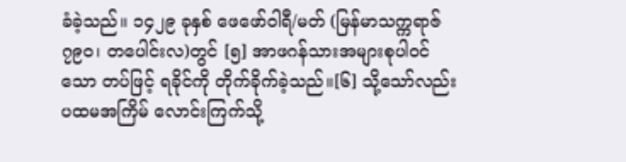ခံခဲ့သည်။ ၁၄၂၉ ခုနှစ် ဖေဖော်ဝါရီ/မတ် (မြန်မာသက္ကရာဇ် ၇၉၀၊ တပေါင်းလ)တွင် [၅] အာဖဂန်သားအများစုပါဝင်သော တပ်ဖြင့် ရခိုင်ကို တိုက်ခိုက်ခဲ့သည်။[၆] သို့သော်လည်း ပထမအကြိမ် လောင်းကြက်သို့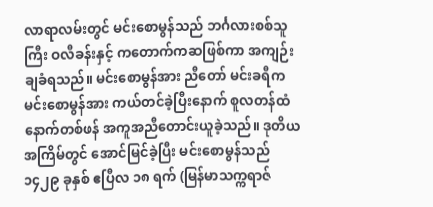လာရာလမ်းတွင် မင်းစောမွန်သည် ဘင်္ဂလားစစ်သူကြီး ဝလီခန်းနှင့် ကတောက်ကဆဖြစ်ကာ အကျဉ်းချခံရသည်။ မင်းစောမွန်အား ညီတော် မင်းခရီက မင်းစောမွန်အား ကယ်တင်ခဲ့ပြီးနောက် စူလတန်ထံ နောက်တစ်ဖန် အကူအညီတောင်းယူခဲ့သည်။ ဒုတိယအကြိမ်တွင် အောင်မြင်ခဲ့ပြီး မင်းစောမွန်သည် ၁၄၂၉ ခုနှစ် ဧပြီလ ၁၈ ရက် (မြန်မာသက္ကရာဇ်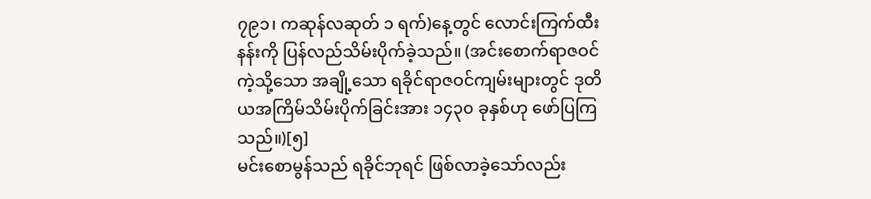၇၉၁၊ ကဆုန်လဆုတ် ၁ ရက်)နေ့တွင် လောင်းကြက်ထီးနန်းကို ပြန်လည်သိမ်းပိုက်ခဲ့သည်။ (အင်းစောက်ရာဇဝင် ကဲ့သို့သော အချို့သော ရခိုင်ရာဇဝင်ကျမ်းများတွင် ဒုတိယအကြိမ်သိမ်းပိုက်ခြင်းအား ၁၄၃၀ ခုနှစ်ဟု ဖော်ပြကြသည်။)[၅]
မင်းစောမွန်သည် ရခိုင်ဘုရင် ဖြစ်လာခဲ့သော်လည်း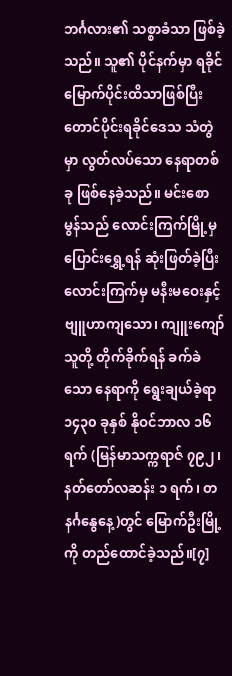ဘင်္ဂလား၏ သစ္စာခံသာ ဖြစ်ခဲ့သည်။ သူ၏ ပိုင်နက်မှာ ရခိုင်မြောက်ပိုင်းထိသာဖြစ်ပြီး တောင်ပိုင်းရခိုင်ဒေသ သံတွဲမှာ လွတ်လပ်သော နေရာတစ်ခု ဖြစ်နေခဲ့သည်။ မင်းစောမွန်သည် လောင်းကြက်မြို့မှ ပြောင်းရွှေ့ရန် ဆုံးဖြတ်ခဲ့ပြီး လောင်းကြက်မှ မနီးမဝေးနှင့် ဗျူဟာကျသော၊ ကျူးကျော်သူတို့ တိုက်ခိုက်ရန် ခက်ခဲသော နေရာကို ရွေးချယ်ခဲ့ရာ ၁၄၃၀ ခုနှစ် နိုဝင်ဘာလ ၁၆ ရက် (မြန်မာသက္ကရာဇ် ၇၉၂၊ နတ်တော်လဆန်း ၁ ရက်၊ တနင်္ဂနွေနေ့)တွင် မြောက်ဦးမြို့ကို တည်ထောင်ခဲ့သည်။[၇]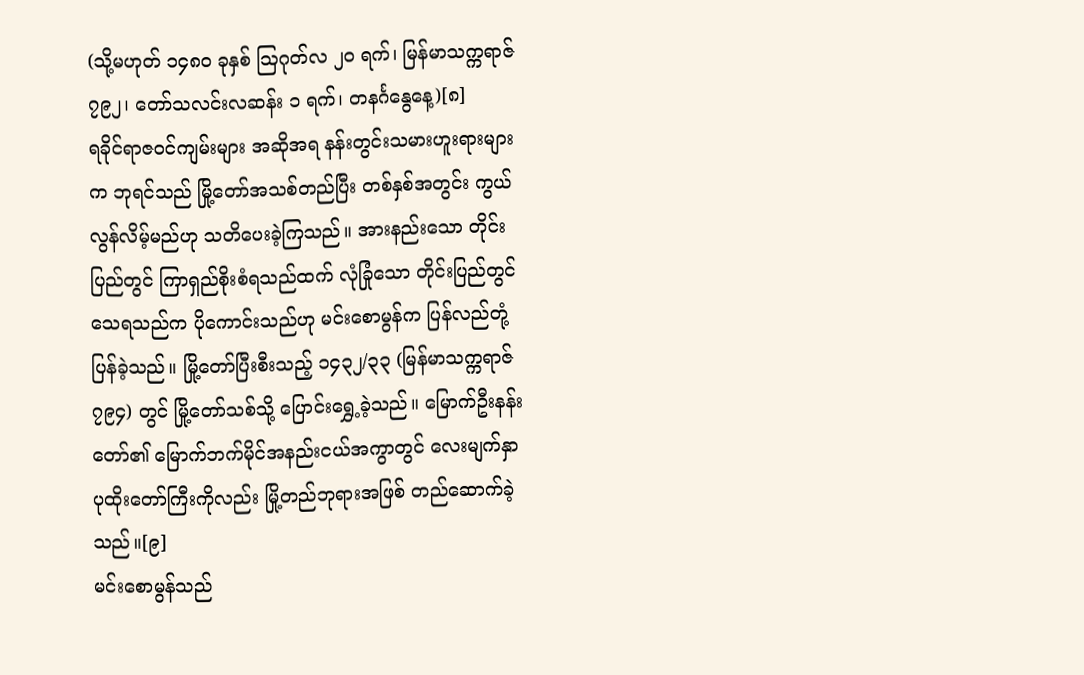(သို့မဟုတ် ၁၄၈၀ ခုနှစ် ဩဂုတ်လ ၂၀ ရက်၊ မြန်မာသက္ကရာဇ် ၇၉၂၊ တော်သလင်းလဆန်း ၁ ရက်၊ တနင်္ဂနွေနေ့)[၈]
ရခိုင်ရာဇဝင်ကျမ်းများ အဆိုအရ နန်းတွင်းသမားဟူးရားများက ဘုရင်သည် မြို့တော်အသစ်တည်ပြီး တစ်နှစ်အတွင်း ကွယ်လွန်လိမ့်မည်ဟု သတိပေးခဲ့ကြသည်။ အားနည်းသော တိုင်းပြည်တွင် ကြာရှည်စိုးစံရသည်ထက် လုံခြုံသော တိုင်းပြည်တွင် သေရသည်က ပိုကောင်းသည်ဟု မင်းစောမွန်က ပြန်လည်တုံ့ပြန်ခဲ့သည်။ မြို့တော်ပြီးစီးသည့် ၁၄၃၂/၃၃ (မြန်မာသက္ကရာဇ် ၇၉၄) တွင် မြို့တော်သစ်သို့ ပြောင်းရွှေ့ခဲ့သည်။ မြောက်ဦးနန်းတော်၏ မြောက်ဘက်မိုင်အနည်းငယ်အကွာတွင် လေးမျက်နှာ ပုထိုးတော်ကြီးကိုလည်း မြို့တည်ဘုရားအဖြစ် တည်ဆောက်ခဲ့သည်။[၉]
မင်းစောမွန်သည်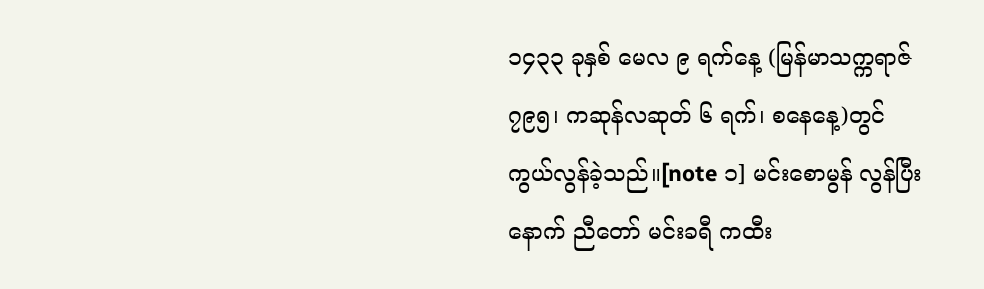၁၄၃၃ ခုနှစ် မေလ ၉ ရက်နေ့ (မြန်မာသက္ကရာဇ် ၇၉၅၊ ကဆုန်လဆုတ် ၆ ရက်၊ စနေနေ့)တွင် ကွယ်လွန်ခဲ့သည်။[note ၁] မင်းစောမွန် လွန်ပြီးနောက် ညီတော် မင်းခရီ ကထီး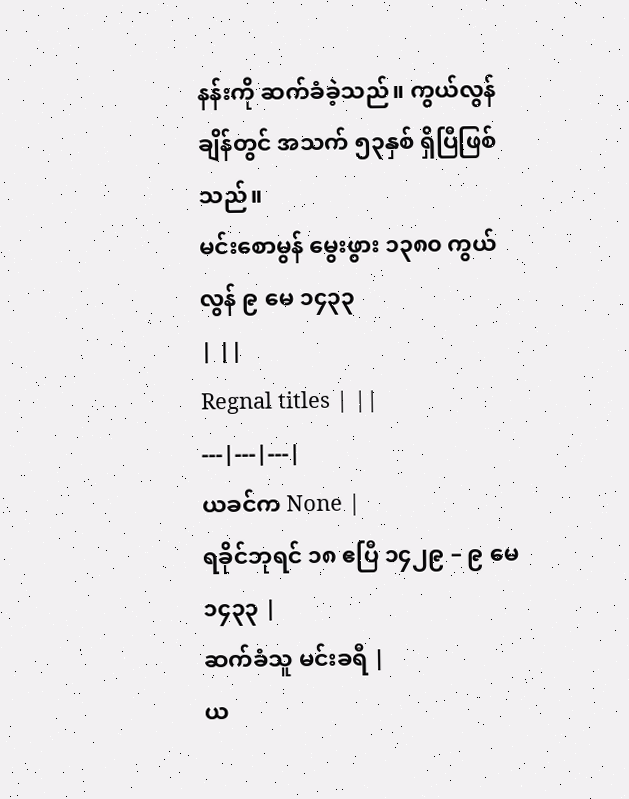နန်းကို ဆက်ခံခဲ့သည်။ ကွယ်လွန် ချိန်တွင် အသက် ၅၃နှစ် ရှိပြီဖြစ်သည်။
မင်းစောမွန် မွေးဖွား ၁၃၈၀ ကွယ်လွန် ၉ မေ ၁၄၃၃
| ||
Regnal titles | ||
---|---|---|
ယခင်က None |
ရခိုင်ဘုရင် ၁၈ ဧပြီ ၁၄၂၉ – ၉ မေ ၁၄၃၃ |
ဆက်ခံသူ မင်းခရီ |
ယ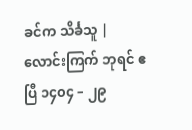ခင်က သိင်္ခသူ |
လောင်းကြက် ဘုရင် ဧပြီ ၁၄၀၄ – ၂၉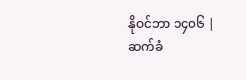နိုဝင်ဘာ ၁၄၀၆ |
ဆက်ခံ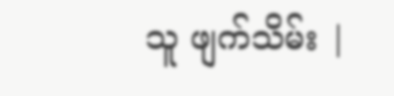သူ ဖျက်သိမ်း |